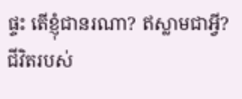ផ្ទះ តើខ្ញុំជានរណា? ឥស្លាមជាអ្វី? ជីវិតរបស់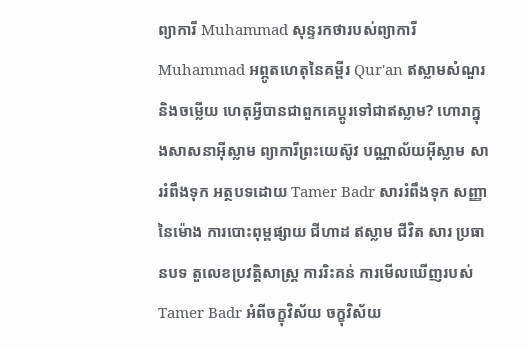ព្យាការី Muhammad សុន្ទរកថារបស់ព្យាការី Muhammad អព្ភូតហេតុនៃគម្ពីរ Qur'an ឥស្លាមសំណួរ និងចម្លើយ ហេតុអ្វីបានជាពួកគេប្តូរទៅជាឥស្លាម? ហោរាក្នុងសាសនាអ៊ីស្លាម ព្យាការីព្រះយេស៊ូវ បណ្ណាល័យអ៊ីស្លាម សាររំពឹងទុក អត្ថបទដោយ Tamer Badr សាររំពឹងទុក សញ្ញានៃម៉ោង ការបោះពុម្ពផ្សាយ ជីហាដ ឥស្លាម ជីវិត សារ ប្រធានបទ តួលេខប្រវត្តិសាស្ត្រ ការរិះគន់ ការមើលឃើញរបស់ Tamer Badr អំពីចក្ខុវិស័យ ចក្ខុវិស័យ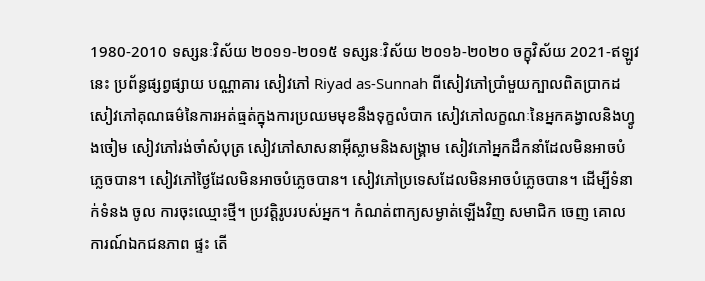1980-2010 ទស្សនៈវិស័យ ២០១១-២០១៥ ទស្សនៈវិស័យ ២០១៦-២០២០ ចក្ខុវិស័យ 2021-ឥឡូវនេះ ប្រព័ន្ធផ្សព្វផ្សាយ បណ្ណាគារ សៀវភៅ Riyad as-Sunnah ពីសៀវភៅប្រាំមួយក្បាលពិតប្រាកដ សៀវភៅគុណធម៌នៃការអត់ធ្មត់ក្នុងការប្រឈមមុខនឹងទុក្ខលំបាក សៀវភៅលក្ខណៈនៃអ្នកគង្វាលនិងហ្វូងចៀម សៀវភៅរង់ចាំសំបុត្រ សៀវភៅសាសនាអ៊ីស្លាមនិងសង្គ្រាម សៀវភៅអ្នកដឹកនាំដែលមិនអាចបំភ្លេចបាន។ សៀវភៅថ្ងៃដែលមិនអាចបំភ្លេចបាន។ សៀវភៅប្រទេសដែលមិនអាចបំភ្លេចបាន។ ដើម្បីទំនាក់ទំនង ចូល ការចុះឈ្មោះថ្មី។ ប្រវត្តិរូបរបស់អ្នក។ កំណត់ពាក្យសម្ងាត់ឡើងវិញ សមាជិក ចេញ គោលការណ៍ឯកជនភាព ផ្ទះ តើ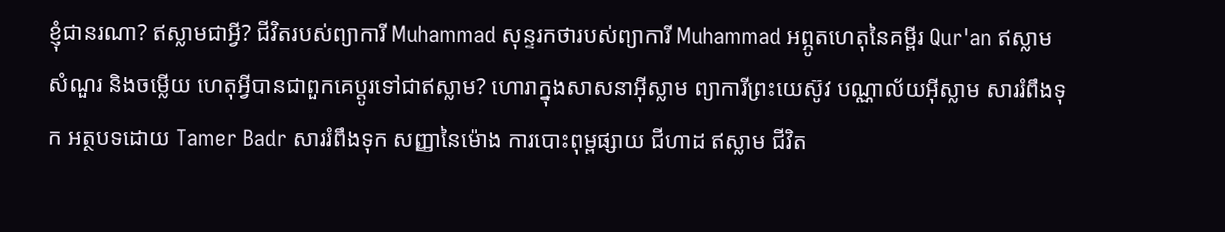ខ្ញុំជានរណា? ឥស្លាមជាអ្វី? ជីវិតរបស់ព្យាការី Muhammad សុន្ទរកថារបស់ព្យាការី Muhammad អព្ភូតហេតុនៃគម្ពីរ Qur'an ឥស្លាមសំណួរ និងចម្លើយ ហេតុអ្វីបានជាពួកគេប្តូរទៅជាឥស្លាម? ហោរាក្នុងសាសនាអ៊ីស្លាម ព្យាការីព្រះយេស៊ូវ បណ្ណាល័យអ៊ីស្លាម សាររំពឹងទុក អត្ថបទដោយ Tamer Badr សាររំពឹងទុក សញ្ញានៃម៉ោង ការបោះពុម្ពផ្សាយ ជីហាដ ឥស្លាម ជីវិត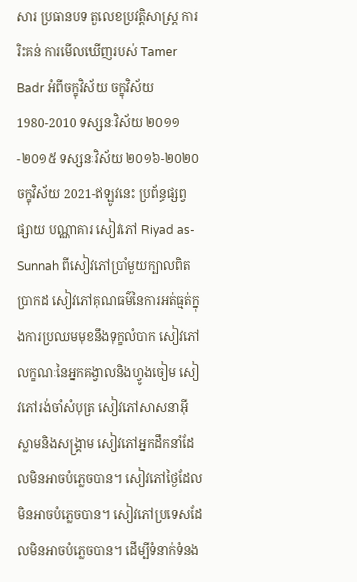សារ ប្រធានបទ តួលេខប្រវត្តិសាស្ត្រ ការរិះគន់ ការមើលឃើញរបស់ Tamer Badr អំពីចក្ខុវិស័យ ចក្ខុវិស័យ 1980-2010 ទស្សនៈវិស័យ ២០១១-២០១៥ ទស្សនៈវិស័យ ២០១៦-២០២០ ចក្ខុវិស័យ 2021-ឥឡូវនេះ ប្រព័ន្ធផ្សព្វផ្សាយ បណ្ណាគារ សៀវភៅ Riyad as-Sunnah ពីសៀវភៅប្រាំមួយក្បាលពិតប្រាកដ សៀវភៅគុណធម៌នៃការអត់ធ្មត់ក្នុងការប្រឈមមុខនឹងទុក្ខលំបាក សៀវភៅលក្ខណៈនៃអ្នកគង្វាលនិងហ្វូងចៀម សៀវភៅរង់ចាំសំបុត្រ សៀវភៅសាសនាអ៊ីស្លាមនិងសង្គ្រាម សៀវភៅអ្នកដឹកនាំដែលមិនអាចបំភ្លេចបាន។ សៀវភៅថ្ងៃដែលមិនអាចបំភ្លេចបាន។ សៀវភៅប្រទេសដែលមិនអាចបំភ្លេចបាន។ ដើម្បីទំនាក់ទំនង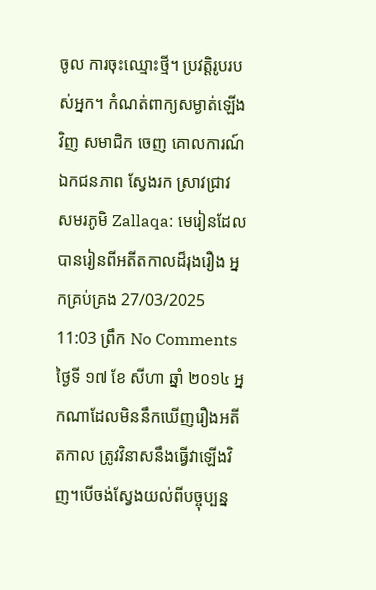ចូល ការចុះឈ្មោះថ្មី។ ប្រវត្តិរូបរបស់អ្នក។ កំណត់ពាក្យសម្ងាត់ឡើងវិញ សមាជិក ចេញ គោលការណ៍ឯកជនភាព ស្វែងរក ស្រាវជ្រាវ សមរភូមិ Zallaqa: មេរៀនដែលបានរៀនពីអតីតកាលដ៏រុងរឿង អ្នកគ្រប់គ្រង 27/03/2025 11:03 ព្រឹក No Comments ថ្ងៃទី ១៧ ខែ សីហា ឆ្នាំ ២០១៤ អ្នកណាដែលមិននឹកឃើញរឿងអតីតកាល ត្រូវវិនាសនឹងធ្វើវាឡើងវិញ។បើចង់ស្វែងយល់ពីបច្ចុប្បន្ន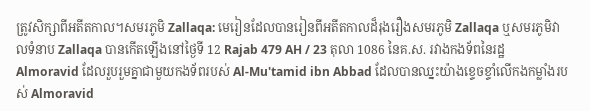ត្រូវសិក្សាពីអតីតកាល។សមរភូមិ Zallaqa: មេរៀនដែលបានរៀនពីអតីតកាលដ៏រុងរឿងសមរភូមិ Zallaqa ឬសមរភូមិវាលទំនាប Zallaqa បានកើតឡើងនៅថ្ងៃទី 12 Rajab 479 AH / 23 តុលា 1086 នៃគ.ស. រវាងកងទ័ពនៃរដ្ឋ Almoravid ដែលរួបរួមគ្នាជាមួយកងទ័ពរបស់ Al-Mu'tamid ibn Abbad ដែលបានឈ្នះយ៉ាងខ្ទេចខ្ទាំលើកងកម្លាំងរបស់ Almoravid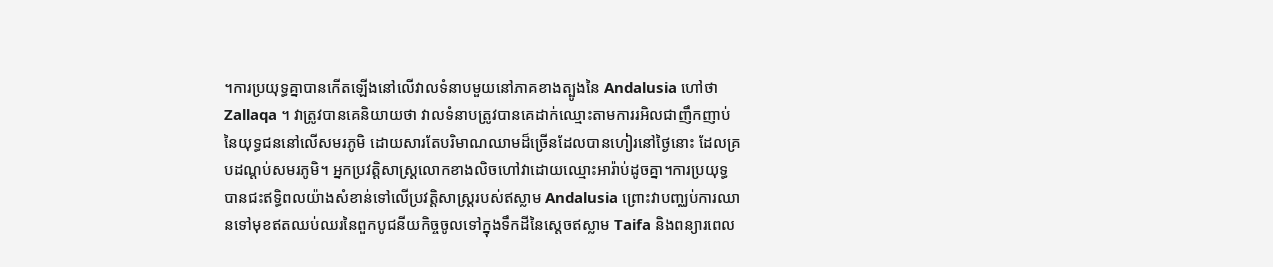។ការប្រយុទ្ធគ្នាបានកើតឡើងនៅលើវាលទំនាបមួយនៅភាគខាងត្បូងនៃ Andalusia ហៅថា Zallaqa ។ វាត្រូវបានគេនិយាយថា វាលទំនាបត្រូវបានគេដាក់ឈ្មោះតាមការរអិលជាញឹកញាប់នៃយុទ្ធជននៅលើសមរភូមិ ដោយសារតែបរិមាណឈាមដ៏ច្រើនដែលបានហៀរនៅថ្ងៃនោះ ដែលគ្របដណ្តប់សមរភូមិ។ អ្នកប្រវត្តិសាស្ត្រលោកខាងលិចហៅវាដោយឈ្មោះអារ៉ាប់ដូចគ្នា។ការប្រយុទ្ធបានជះឥទ្ធិពលយ៉ាងសំខាន់ទៅលើប្រវត្តិសាស្ត្ររបស់ឥស្លាម Andalusia ព្រោះវាបញ្ឈប់ការឈានទៅមុខឥតឈប់ឈរនៃពួកបូជនីយកិច្ចចូលទៅក្នុងទឹកដីនៃស្តេចឥស្លាម Taifa និងពន្យារពេល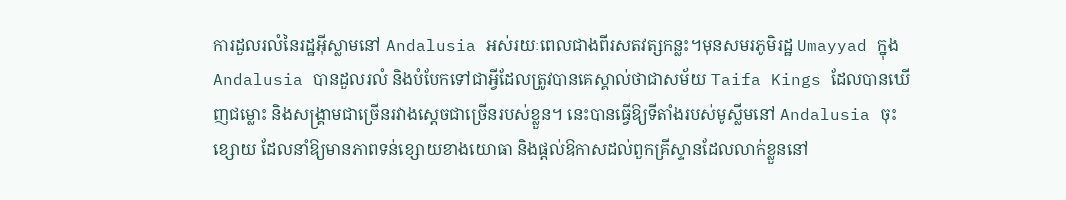ការដួលរលំនៃរដ្ឋអ៊ីស្លាមនៅ Andalusia អស់រយៈពេលជាងពីរសតវត្សកន្លះ។មុនសមរភូមិរដ្ឋ Umayyad ក្នុង Andalusia បានដួលរលំ និងបំបែកទៅជាអ្វីដែលត្រូវបានគេស្គាល់ថាជាសម័យ Taifa Kings ដែលបានឃើញជម្លោះ និងសង្រ្គាមជាច្រើនរវាងស្តេចជាច្រើនរបស់ខ្លួន។ នេះបានធ្វើឱ្យទីតាំងរបស់មូស្លីមនៅ Andalusia ចុះខ្សោយ ដែលនាំឱ្យមានភាពទន់ខ្សោយខាងយោធា និងផ្តល់ឱកាសដល់ពួកគ្រីស្ទានដែលលាក់ខ្លួននៅ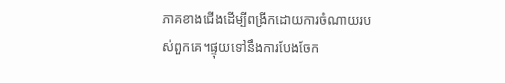ភាគខាងជើងដើម្បីពង្រីកដោយការចំណាយរបស់ពួកគេ។ផ្ទុយទៅនឹងការបែងចែក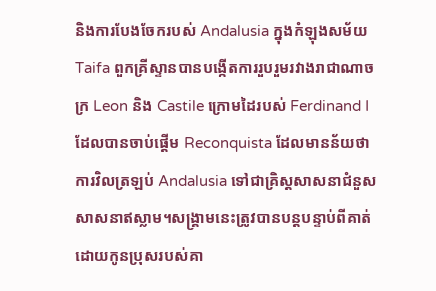និងការបែងចែករបស់ Andalusia ក្នុងកំឡុងសម័យ Taifa ពួកគ្រីស្ទានបានបង្កើតការរួបរួមរវាងរាជាណាចក្រ Leon និង Castile ក្រោមដៃរបស់ Ferdinand I ដែលបានចាប់ផ្តើម Reconquista ដែលមានន័យថាការវិលត្រឡប់ Andalusia ទៅជាគ្រិស្តសាសនាជំនួសសាសនាឥស្លាម។សង្រ្គាមនេះត្រូវបានបន្តបន្ទាប់ពីគាត់ដោយកូនប្រុសរបស់គា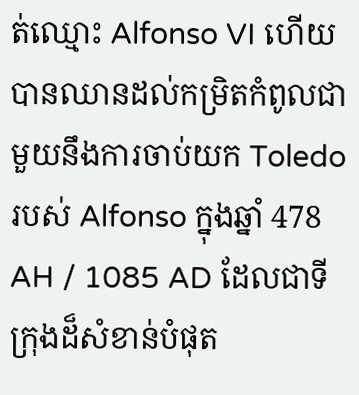ត់ឈ្មោះ Alfonso VI ហើយបានឈានដល់កម្រិតកំពូលជាមួយនឹងការចាប់យក Toledo របស់ Alfonso ក្នុងឆ្នាំ 478 AH / 1085 AD ដែលជាទីក្រុងដ៏សំខាន់បំផុត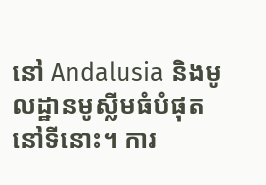នៅ Andalusia និងមូលដ្ឋានមូស្លីមធំបំផុតនៅទីនោះ។ ការ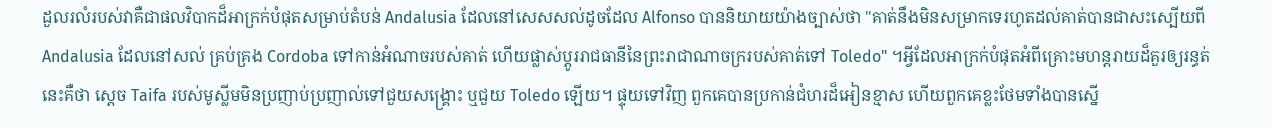ដួលរលំរបស់វាគឺជាផលវិបាកដ៏អាក្រក់បំផុតសម្រាប់តំបន់ Andalusia ដែលនៅសេសសល់ដូចដែល Alfonso បាននិយាយយ៉ាងច្បាស់ថា "គាត់នឹងមិនសម្រាកទេរហូតដល់គាត់បានជាសះស្បើយពី Andalusia ដែលនៅសល់ គ្រប់គ្រង Cordoba ទៅកាន់អំណាចរបស់គាត់ ហើយផ្លាស់ប្តូររាជធានីនៃព្រះរាជាណាចក្ររបស់គាត់ទៅ Toledo" ។អ្វីដែលអាក្រក់បំផុតអំពីគ្រោះមហន្តរាយដ៏គួរឲ្យរន្ធត់នេះគឺថា ស្ដេច Taifa របស់មូស្លីមមិនប្រញាប់ប្រញាល់ទៅជួយសង្គ្រោះ ឬជួយ Toledo ឡើយ។ ផ្ទុយទៅវិញ ពួកគេបានប្រកាន់ជំហរដ៏អៀនខ្មាស ហើយពួកគេខ្លះថែមទាំងបានស្នើ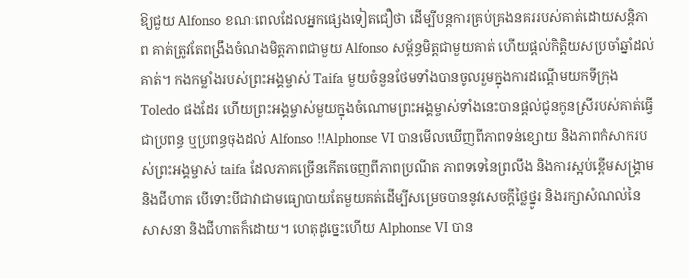ឱ្យជួយ Alfonso ខណៈពេលដែលអ្នកផ្សេងទៀតជឿថា ដើម្បីបន្តការគ្រប់គ្រងនគររបស់គាត់ដោយសន្តិភាព គាត់ត្រូវតែពង្រឹងចំណងមិត្តភាពជាមួយ Alfonso សម្ព័ន្ធមិត្តជាមួយគាត់ ហើយផ្តល់កិត្តិយសប្រចាំឆ្នាំដល់គាត់។ កងកម្លាំងរបស់ព្រះអង្គម្ចាស់ Taifa មួយចំនួនថែមទាំងបានចូលរួមក្នុងការដណ្តើមយកទីក្រុង Toledo ផងដែរ ហើយព្រះអង្គម្ចាស់មួយក្នុងចំណោមព្រះអង្គម្ចាស់ទាំងនេះបានផ្តល់ជូនកូនស្រីរបស់គាត់ធ្វើជាប្រពន្ធ ឬប្រពន្ធចុងដល់ Alfonso !!Alphonse VI បានមើលឃើញពីភាពទន់ខ្សោយ និងភាពកំសាករបស់ព្រះអង្គម្ចាស់ taifa ដែលភាគច្រើនកើតចេញពីភាពប្រណីត ភាពទទេនៃព្រលឹង និងការស្អប់ខ្ពើមសង្គ្រាម និងជីហាត បើទោះបីជាវាជាមធ្យោបាយតែមួយគត់ដើម្បីសម្រេចបាននូវសេចក្តីថ្លៃថ្នូរ និងរក្សាសំណល់នៃសាសនា និងជីហាតក៏ដោយ។ ហេតុដូច្នេះហើយ Alphonse VI បាន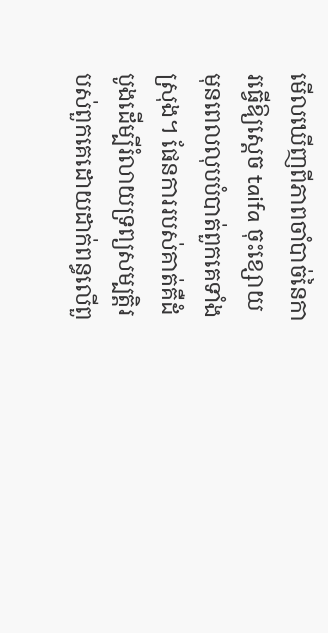មើលឃើញពីភាពចាំបាច់នៃការធ្វើឱ្យស្តេច taifa ចុះខ្សោយ មុនពេលលុបបំបាត់ពួកគេទាំងស្រុង។ ផែនការរបស់គាត់គឺដំបូងដើម្បីរំលាយទ្រព្យសម្បត្តិរបស់ពួកគេដោយដាក់ពន្ធលើពួ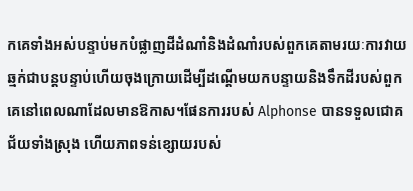កគេទាំងអស់បន្ទាប់មកបំផ្លាញដីដំណាំនិងដំណាំរបស់ពួកគេតាមរយៈការវាយឆ្មក់ជាបន្តបន្ទាប់ហើយចុងក្រោយដើម្បីដណ្តើមយកបន្ទាយនិងទឹកដីរបស់ពួកគេនៅពេលណាដែលមានឱកាស។ផែនការរបស់ Alphonse បានទទួលជោគជ័យទាំងស្រុង ហើយភាពទន់ខ្សោយរបស់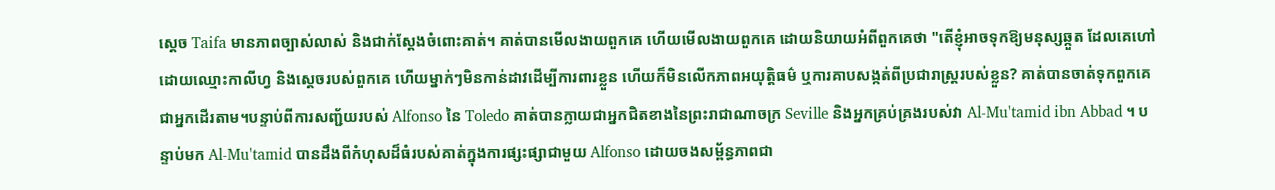ស្តេច Taifa មានភាពច្បាស់លាស់ និងជាក់ស្តែងចំពោះគាត់។ គាត់បានមើលងាយពួកគេ ហើយមើលងាយពួកគេ ដោយនិយាយអំពីពួកគេថា "តើខ្ញុំអាចទុកឱ្យមនុស្សឆ្កួត ដែលគេហៅដោយឈ្មោះកាលីហ្វ និងស្តេចរបស់ពួកគេ ហើយម្នាក់ៗមិនកាន់ដាវដើម្បីការពារខ្លួន ហើយក៏មិនលើកភាពអយុត្តិធម៌ ឬការគាបសង្កត់ពីប្រជារាស្ដ្ររបស់ខ្លួន? គាត់បានចាត់ទុកពួកគេជាអ្នកដើរតាម។បន្ទាប់ពីការសញ្ជ័យរបស់ Alfonso នៃ Toledo គាត់បានក្លាយជាអ្នកជិតខាងនៃព្រះរាជាណាចក្រ Seville និងអ្នកគ្រប់គ្រងរបស់វា Al-Mu'tamid ibn Abbad ។ បន្ទាប់មក Al-Mu'tamid បានដឹងពីកំហុសដ៏ធំរបស់គាត់ក្នុងការផ្សះផ្សាជាមួយ Alfonso ដោយចងសម្ព័ន្ធភាពជា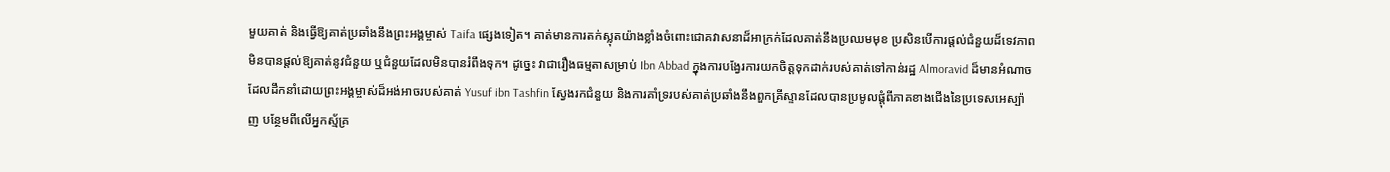មួយគាត់ និងធ្វើឱ្យគាត់ប្រឆាំងនឹងព្រះអង្គម្ចាស់ Taifa ផ្សេងទៀត។ គាត់មានការតក់ស្លុតយ៉ាងខ្លាំងចំពោះជោគវាសនាដ៏អាក្រក់ដែលគាត់នឹងប្រឈមមុខ ប្រសិនបើការផ្តល់ជំនួយដ៏ទេវភាពមិនបានផ្តល់ឱ្យគាត់នូវជំនួយ ឬជំនួយដែលមិនបានរំពឹងទុក។ ដូច្នេះ វាជារឿងធម្មតាសម្រាប់ Ibn Abbad ក្នុងការបង្វែរការយកចិត្តទុកដាក់របស់គាត់ទៅកាន់រដ្ឋ Almoravid ដ៏មានអំណាច ដែលដឹកនាំដោយព្រះអង្គម្ចាស់ដ៏អង់អាចរបស់គាត់ Yusuf ibn Tashfin ស្វែងរកជំនួយ និងការគាំទ្ររបស់គាត់ប្រឆាំងនឹងពួកគ្រីស្ទានដែលបានប្រមូលផ្តុំពីភាគខាងជើងនៃប្រទេសអេស្ប៉ាញ បន្ថែមពីលើអ្នកស្ម័គ្រ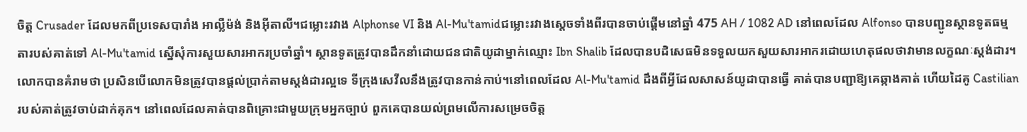ចិត្ត Crusader ដែលមកពីប្រទេសបារាំង អាល្លឺម៉ង់ និងអ៊ីតាលី។ជម្លោះរវាង Alphonse VI និង Al-Mu'tamidជម្លោះរវាងស្តេចទាំងពីរបានចាប់ផ្តើមនៅឆ្នាំ 475 AH / 1082 AD នៅពេលដែល Alfonso បានបញ្ជូនស្ថានទូតធម្មតារបស់គាត់ទៅ Al-Mu'tamid ស្នើសុំការសួយសារអាករប្រចាំឆ្នាំ។ ស្ថានទូតត្រូវបានដឹកនាំដោយជនជាតិយូដាម្នាក់ឈ្មោះ Ibn Shalib ដែលបានបដិសេធមិនទទួលយកសួយសារអាករដោយហេតុផលថាវាមានលក្ខណៈស្តង់ដារ។ លោកបានគំរាមថា ប្រសិនបើលោកមិនត្រូវបានផ្តល់ប្រាក់តាមស្តង់ដារល្អទេ ទីក្រុងសេវីលនឹងត្រូវបានកាន់កាប់។នៅពេលដែល Al-Mu'tamid ដឹងពីអ្វីដែលសាសន៍យូដាបានធ្វើ គាត់បានបញ្ជាឱ្យគេឆ្កាងគាត់ ហើយដៃគូ Castilian របស់គាត់ត្រូវចាប់ដាក់គុក។ នៅពេលដែលគាត់បានពិគ្រោះជាមួយក្រុមអ្នកច្បាប់ ពួកគេបានយល់ព្រមលើការសម្រេចចិត្ត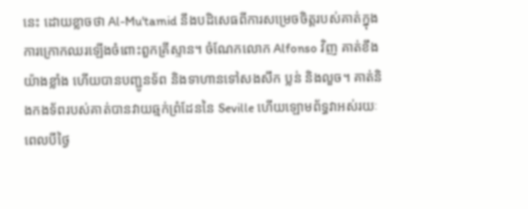នេះ ដោយខ្លាចថា Al-Mu'tamid នឹងបដិសេធពីការសម្រេចចិត្តរបស់គាត់ក្នុងការក្រោកឈរឡើងចំពោះពួកគ្រីស្ទាន។ ចំណែកលោក Alfonso វិញ គាត់ខឹងយ៉ាងខ្លាំង ហើយបានបញ្ជូនទ័ព និងទាហានទៅសងសឹក ប្លន់ និងលួច។ គាត់និងកងទ័ពរបស់គាត់បានវាយឆ្មក់ព្រំដែននៃ Seville ហើយឡោមព័ទ្ធវាអស់រយៈពេលបីថ្ងៃ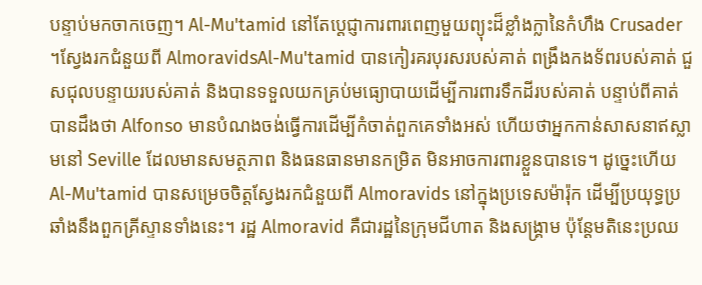បន្ទាប់មកចាកចេញ។ Al-Mu'tamid នៅតែប្តេជ្ញាការពារពេញមួយព្យុះដ៏ខ្លាំងក្លានៃកំហឹង Crusader ។ស្វែងរកជំនួយពី AlmoravidsAl-Mu'tamid បានកៀរគរបុរសរបស់គាត់ ពង្រឹងកងទ័ពរបស់គាត់ ជួសជុលបន្ទាយរបស់គាត់ និងបានទទួលយកគ្រប់មធ្យោបាយដើម្បីការពារទឹកដីរបស់គាត់ បន្ទាប់ពីគាត់បានដឹងថា Alfonso មានបំណងចង់ធ្វើការដើម្បីកំចាត់ពួកគេទាំងអស់ ហើយថាអ្នកកាន់សាសនាឥស្លាមនៅ Seville ដែលមានសមត្ថភាព និងធនធានមានកម្រិត មិនអាចការពារខ្លួនបានទេ។ ដូច្នេះហើយ Al-Mu'tamid បានសម្រេចចិត្តស្វែងរកជំនួយពី Almoravids នៅក្នុងប្រទេសម៉ារ៉ុក ដើម្បីប្រយុទ្ធប្រឆាំងនឹងពួកគ្រីស្ទានទាំងនេះ។ រដ្ឋ Almoravid គឺជារដ្ឋនៃក្រុមជីហាត និងសង្រ្គាម ប៉ុន្តែមតិនេះប្រឈ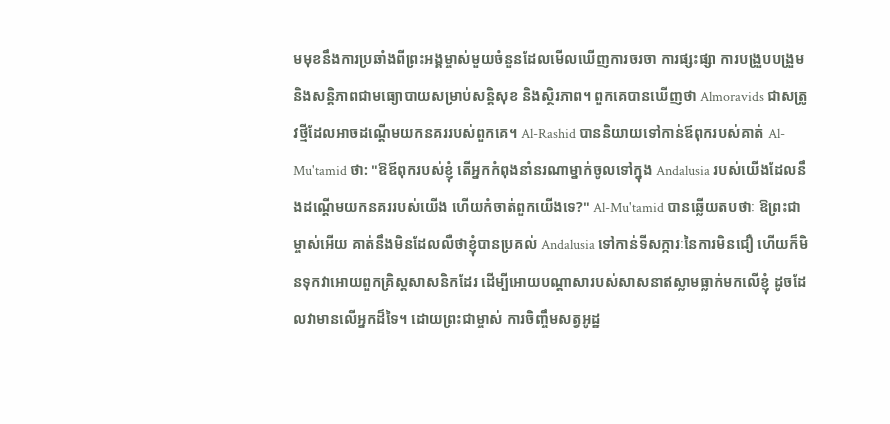មមុខនឹងការប្រឆាំងពីព្រះអង្គម្ចាស់មួយចំនួនដែលមើលឃើញការចរចា ការផ្សះផ្សា ការបង្រួបបង្រួម និងសន្តិភាពជាមធ្យោបាយសម្រាប់សន្តិសុខ និងស្ថិរភាព។ ពួកគេបានឃើញថា Almoravids ជាសត្រូវថ្មីដែលអាចដណ្តើមយកនគររបស់ពួកគេ។ Al-Rashid បាននិយាយទៅកាន់ឪពុករបស់គាត់ Al-Mu'tamid ថា: "ឱឪពុករបស់ខ្ញុំ តើអ្នកកំពុងនាំនរណាម្នាក់ចូលទៅក្នុង Andalusia របស់យើងដែលនឹងដណ្តើមយកនគររបស់យើង ហើយកំចាត់ពួកយើងទេ?" Al-Mu'tamid បានឆ្លើយតបថាៈ ឱព្រះជាម្ចាស់អើយ គាត់នឹងមិនដែលលឺថាខ្ញុំបានប្រគល់ Andalusia ទៅកាន់ទីសក្ការៈនៃការមិនជឿ ហើយក៏មិនទុកវាអោយពួកគ្រិស្តសាសនិកដែរ ដើម្បីអោយបណ្តាសារបស់សាសនាឥស្លាមធ្លាក់មកលើខ្ញុំ ដូចដែលវាមានលើអ្នកដ៏ទៃ។ ដោយព្រះជាម្ចាស់ ការចិញ្ចឹមសត្វអូដ្ឋ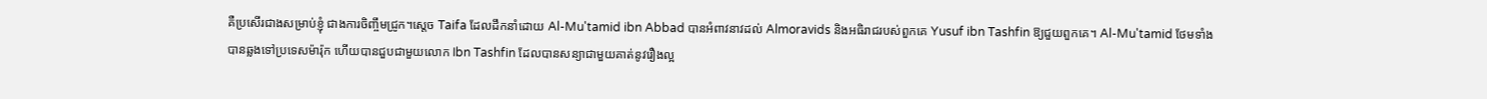គឺប្រសើរជាងសម្រាប់ខ្ញុំ ជាងការចិញ្ចឹមជ្រូក។ស្តេច Taifa ដែលដឹកនាំដោយ Al-Mu'tamid ibn Abbad បានអំពាវនាវដល់ Almoravids និងអធិរាជរបស់ពួកគេ Yusuf ibn Tashfin ឱ្យជួយពួកគេ។ Al-Mu'tamid ថែមទាំងបានឆ្លងទៅប្រទេសម៉ារ៉ុក ហើយបានជួបជាមួយលោក Ibn Tashfin ដែលបានសន្យាជាមួយគាត់នូវរឿងល្អ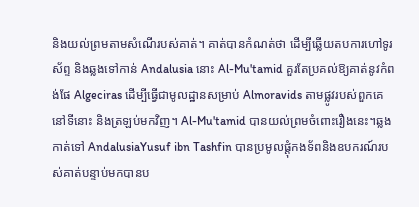និងយល់ព្រមតាមសំណើរបស់គាត់។ គាត់បានកំណត់ថា ដើម្បីឆ្លើយតបការហៅទូរស័ព្ទ និងឆ្លងទៅកាន់ Andalusia នោះ Al-Mu'tamid គួរតែប្រគល់ឱ្យគាត់នូវកំពង់ផែ Algeciras ដើម្បីធ្វើជាមូលដ្ឋានសម្រាប់ Almoravids តាមផ្លូវរបស់ពួកគេនៅទីនោះ និងត្រឡប់មកវិញ។ Al-Mu'tamid បានយល់ព្រមចំពោះរឿងនេះ។ឆ្លងកាត់ទៅ AndalusiaYusuf ibn Tashfin បានប្រមូលផ្តុំកងទ័ពនិងឧបករណ៍របស់គាត់បន្ទាប់មកបានប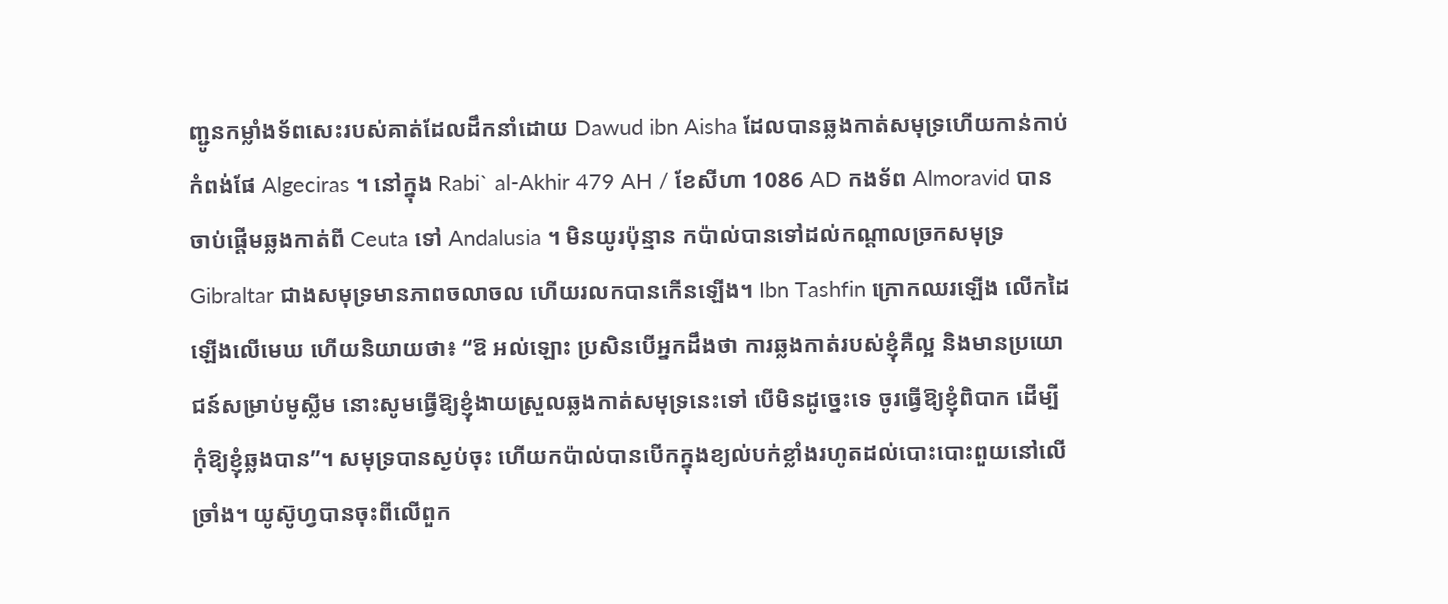ញ្ជូនកម្លាំងទ័ពសេះរបស់គាត់ដែលដឹកនាំដោយ Dawud ibn Aisha ដែលបានឆ្លងកាត់សមុទ្រហើយកាន់កាប់កំពង់ផែ Algeciras ។ នៅក្នុង Rabi` al-Akhir 479 AH / ខែសីហា 1086 AD កងទ័ព Almoravid បានចាប់ផ្តើមឆ្លងកាត់ពី Ceuta ទៅ Andalusia ។ មិនយូរប៉ុន្មាន កប៉ាល់បានទៅដល់កណ្តាលច្រកសមុទ្រ Gibraltar ជាងសមុទ្រមានភាពចលាចល ហើយរលកបានកើនឡើង។ Ibn Tashfin ក្រោកឈរឡើង លើកដៃឡើងលើមេឃ ហើយនិយាយថា៖ “ឱ អល់ឡោះ ប្រសិនបើអ្នកដឹងថា ការឆ្លងកាត់របស់ខ្ញុំគឺល្អ និងមានប្រយោជន៍សម្រាប់មូស្លីម នោះសូមធ្វើឱ្យខ្ញុំងាយស្រួលឆ្លងកាត់សមុទ្រនេះទៅ បើមិនដូច្នេះទេ ចូរធ្វើឱ្យខ្ញុំពិបាក ដើម្បីកុំឱ្យខ្ញុំឆ្លងបាន”។ សមុទ្របានស្ងប់ចុះ ហើយកប៉ាល់បានបើកក្នុងខ្យល់បក់ខ្លាំងរហូតដល់បោះបោះពួយនៅលើច្រាំង។ យូស៊ូហ្វបានចុះពីលើពួក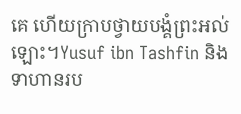គេ ហើយក្រាបថ្វាយបង្គំព្រះអល់ឡោះ។Yusuf ibn Tashfin និងទាហានរប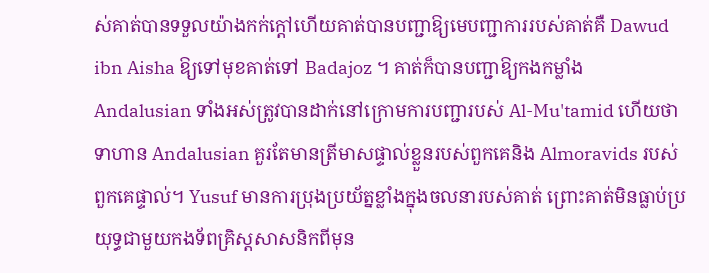ស់គាត់បានទទួលយ៉ាងកក់ក្តៅហើយគាត់បានបញ្ជាឱ្យមេបញ្ជាការរបស់គាត់គឺ Dawud ibn Aisha ឱ្យទៅមុខគាត់ទៅ Badajoz ។ គាត់ក៏បានបញ្ជាឱ្យកងកម្លាំង Andalusian ទាំងអស់ត្រូវបានដាក់នៅក្រោមការបញ្ជារបស់ Al-Mu'tamid ហើយថាទាហាន Andalusian គួរតែមានត្រីមាសផ្ទាល់ខ្លួនរបស់ពួកគេនិង Almoravids របស់ពួកគេផ្ទាល់។ Yusuf មានការប្រុងប្រយ័ត្នខ្លាំងក្នុងចលនារបស់គាត់ ព្រោះគាត់មិនធ្លាប់ប្រយុទ្ធជាមួយកងទ័ពគ្រិស្តសាសនិកពីមុន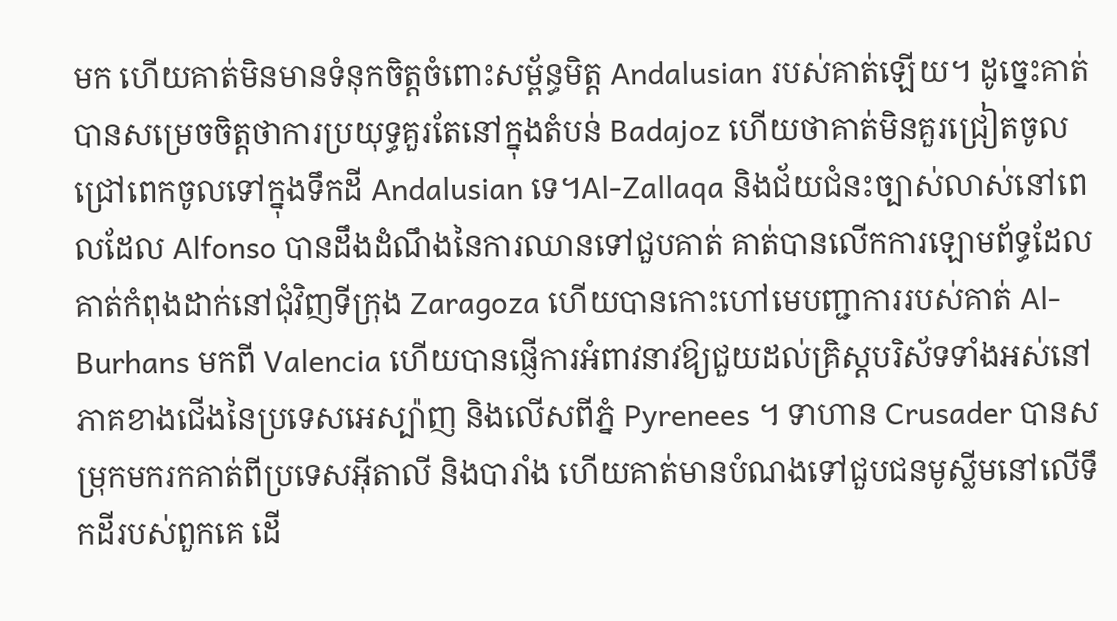មក ហើយគាត់មិនមានទំនុកចិត្តចំពោះសម្ព័ន្ធមិត្ត Andalusian របស់គាត់ឡើយ។ ដូច្នេះគាត់បានសម្រេចចិត្តថាការប្រយុទ្ធគួរតែនៅក្នុងតំបន់ Badajoz ហើយថាគាត់មិនគួរជ្រៀតចូលជ្រៅពេកចូលទៅក្នុងទឹកដី Andalusian ទេ។Al-Zallaqa និងជ័យជំនះច្បាស់លាស់នៅពេលដែល Alfonso បានដឹងដំណឹងនៃការឈានទៅជួបគាត់ គាត់បានលើកការឡោមព័ទ្ធដែលគាត់កំពុងដាក់នៅជុំវិញទីក្រុង Zaragoza ហើយបានកោះហៅមេបញ្ជាការរបស់គាត់ Al-Burhans មកពី Valencia ហើយបានផ្ញើការអំពាវនាវឱ្យជួយដល់គ្រិស្តបរិស័ទទាំងអស់នៅភាគខាងជើងនៃប្រទេសអេស្ប៉ាញ និងលើសពីភ្នំ Pyrenees ។ ទាហាន Crusader បានសម្រុកមករកគាត់ពីប្រទេសអ៊ីតាលី និងបារាំង ហើយគាត់មានបំណងទៅជួបជនមូស្លីមនៅលើទឹកដីរបស់ពួកគេ ដើ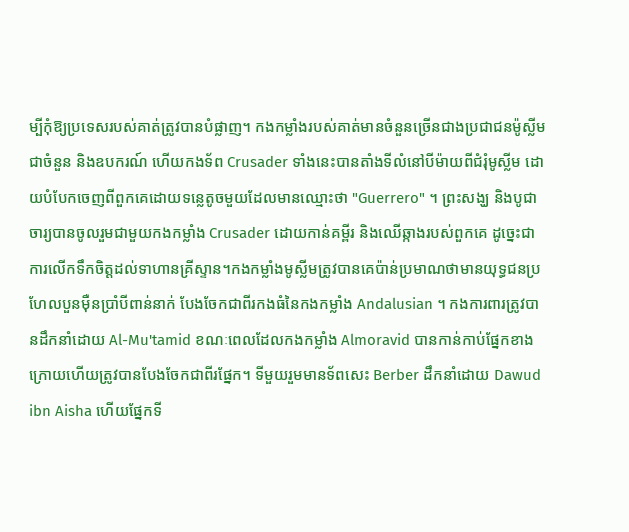ម្បីកុំឱ្យប្រទេសរបស់គាត់ត្រូវបានបំផ្លាញ។ កងកម្លាំងរបស់គាត់មានចំនួនច្រើនជាងប្រជាជនម៉ូស្លីមជាចំនួន និងឧបករណ៍ ហើយកងទ័ព Crusader ទាំងនេះបានតាំងទីលំនៅបីម៉ាយពីជំរុំមូស្លីម ដោយបំបែកចេញពីពួកគេដោយទន្លេតូចមួយដែលមានឈ្មោះថា "Guerrero" ។ ព្រះសង្ឃ និងបូជាចារ្យបានចូលរួមជាមួយកងកម្លាំង Crusader ដោយកាន់គម្ពីរ និងឈើឆ្កាងរបស់ពួកគេ ដូច្នេះជាការលើកទឹកចិត្តដល់ទាហានគ្រីស្ទាន។កងកម្លាំងមូស្លីមត្រូវបានគេប៉ាន់ប្រមាណថាមានយុទ្ធជនប្រហែលបួនម៉ឺនប្រាំបីពាន់នាក់ បែងចែកជាពីរកងធំនៃកងកម្លាំង Andalusian ។ កងការពារត្រូវបានដឹកនាំដោយ Al-Mu'tamid ខណៈពេលដែលកងកម្លាំង Almoravid បានកាន់កាប់ផ្នែកខាងក្រោយហើយត្រូវបានបែងចែកជាពីរផ្នែក។ ទីមួយរួមមានទ័ពសេះ Berber ដឹកនាំដោយ Dawud ibn Aisha ហើយផ្នែកទី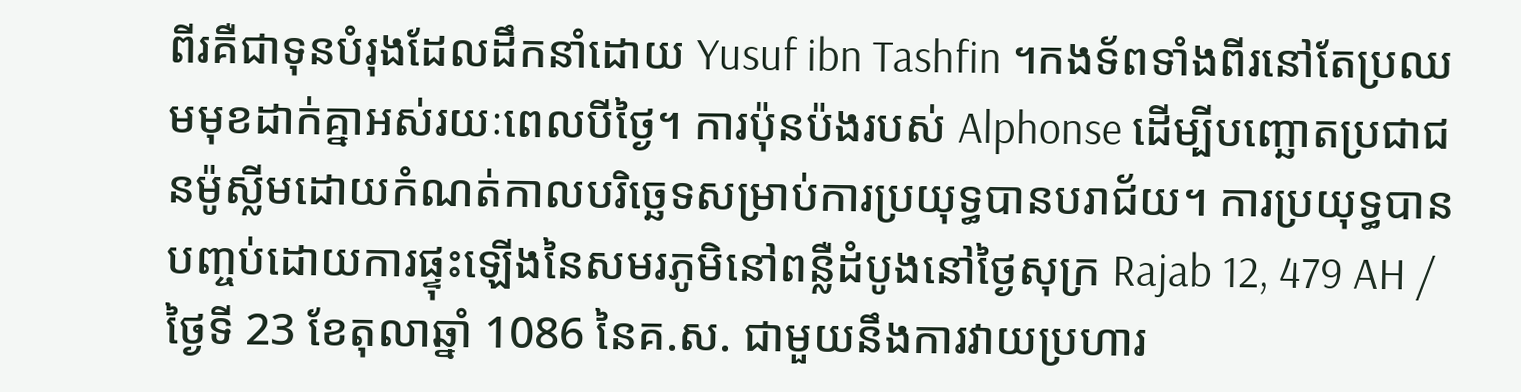ពីរគឺជាទុនបំរុងដែលដឹកនាំដោយ Yusuf ibn Tashfin ។កងទ័ពទាំងពីរនៅតែប្រឈមមុខដាក់គ្នាអស់រយៈពេលបីថ្ងៃ។ ការប៉ុនប៉ងរបស់ Alphonse ដើម្បីបញ្ឆោតប្រជាជនម៉ូស្លីមដោយកំណត់កាលបរិច្ឆេទសម្រាប់ការប្រយុទ្ធបានបរាជ័យ។ ការប្រយុទ្ធបានបញ្ចប់ដោយការផ្ទុះឡើងនៃសមរភូមិនៅពន្លឺដំបូងនៅថ្ងៃសុក្រ Rajab 12, 479 AH / ថ្ងៃទី 23 ខែតុលាឆ្នាំ 1086 នៃគ.ស. ជាមួយនឹងការវាយប្រហារ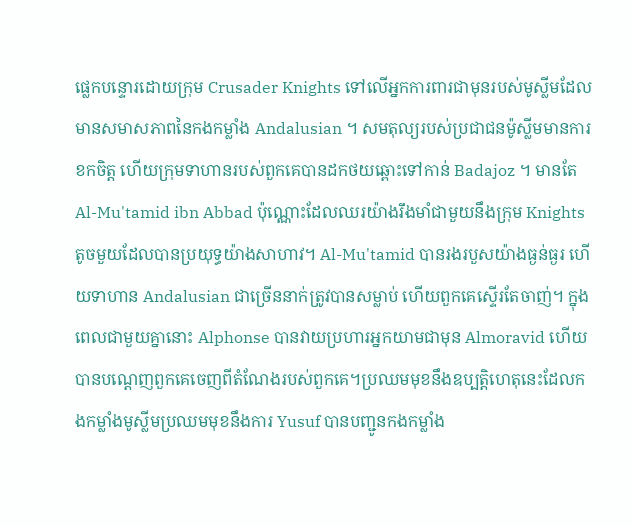ផ្លេកបន្ទោរដោយក្រុម Crusader Knights ទៅលើអ្នកការពារជាមុនរបស់មូស្លីមដែលមានសមាសភាពនៃកងកម្លាំង Andalusian ។ សមតុល្យរបស់ប្រជាជនម៉ូស្លីមមានការខកចិត្ត ហើយក្រុមទាហានរបស់ពួកគេបានដកថយឆ្ពោះទៅកាន់ Badajoz ។ មានតែ Al-Mu'tamid ibn Abbad ប៉ុណ្ណោះដែលឈរយ៉ាងរឹងមាំជាមួយនឹងក្រុម Knights តូចមួយដែលបានប្រយុទ្ធយ៉ាងសាហាវ។ Al-Mu'tamid បានរងរបួសយ៉ាងធ្ងន់ធ្ងរ ហើយទាហាន Andalusian ជាច្រើននាក់ត្រូវបានសម្លាប់ ហើយពួកគេស្ទើរតែចាញ់។ ក្នុងពេលជាមួយគ្នានោះ Alphonse បានវាយប្រហារអ្នកយាមជាមុន Almoravid ហើយបានបណ្តេញពួកគេចេញពីតំណែងរបស់ពួកគេ។ប្រឈមមុខនឹងឧប្បត្តិហេតុនេះដែលកងកម្លាំងមូស្លីមប្រឈមមុខនឹងការ Yusuf បានបញ្ជូនកងកម្លាំង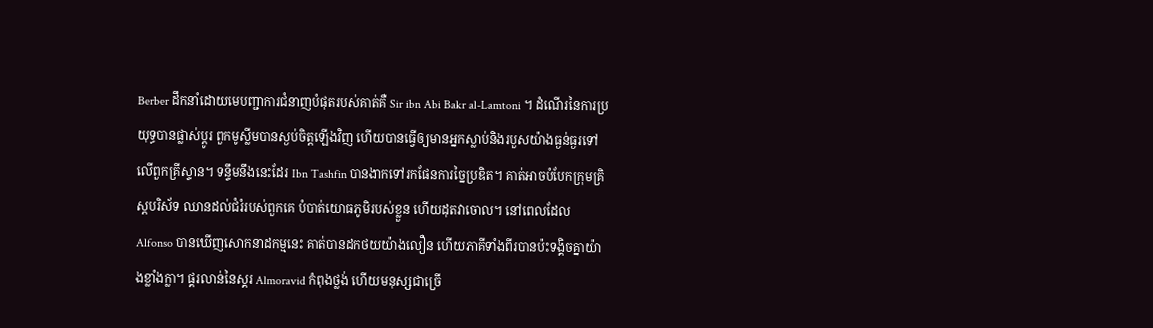Berber ដឹកនាំដោយមេបញ្ជាការជំនាញបំផុតរបស់គាត់គឺ Sir ibn Abi Bakr al-Lamtoni ។ ដំណើរនៃការប្រយុទ្ធបានផ្លាស់ប្តូរ ពួកមូស្លីមបានស្ងប់ចិត្តឡើងវិញ ហើយបានធ្វើឲ្យមានអ្នកស្លាប់និងរបួសយ៉ាងធ្ងន់ធ្ងរទៅលើពួកគ្រីស្ទាន។ ទន្ទឹមនឹងនេះដែរ Ibn Tashfin បានងាកទៅរកផែនការច្នៃប្រឌិត។ គាត់អាចបំបែកក្រុមគ្រិស្តបរិស័ទ ឈានដល់ជំរំរបស់ពួកគេ បំបាត់យោធភូមិរបស់ខ្លួន ហើយដុតវាចោល។ នៅពេលដែល Alfonso បានឃើញសោកនាដកម្មនេះ គាត់បានដកថយយ៉ាងលឿន ហើយភាគីទាំងពីរបានប៉ះទង្គិចគ្នាយ៉ាងខ្លាំងក្លា។ ផ្គរលាន់នៃស្គរ Almoravid កំពុងថ្លង់ ហើយមនុស្សជាច្រើ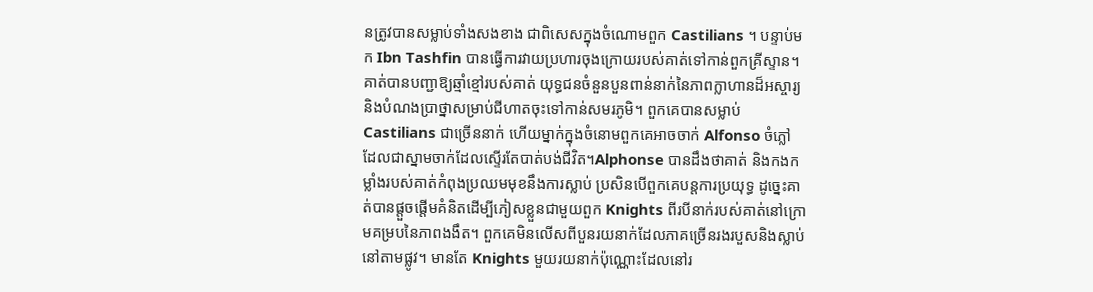នត្រូវបានសម្លាប់ទាំងសងខាង ជាពិសេសក្នុងចំណោមពួក Castilians ។ បន្ទាប់មក Ibn Tashfin បានធ្វើការវាយប្រហារចុងក្រោយរបស់គាត់ទៅកាន់ពួកគ្រីស្ទាន។ គាត់បានបញ្ជាឱ្យឆ្មាំខ្មៅរបស់គាត់ យុទ្ធជនចំនួនបួនពាន់នាក់នៃភាពក្លាហានដ៏អស្ចារ្យ និងបំណងប្រាថ្នាសម្រាប់ជីហាតចុះទៅកាន់សមរភូមិ។ ពួកគេបានសម្លាប់ Castilians ជាច្រើននាក់ ហើយម្នាក់ក្នុងចំនោមពួកគេអាចចាក់ Alfonso ចំភ្លៅ ដែលជាស្នាមចាក់ដែលស្ទើរតែបាត់បង់ជីវិត។Alphonse បានដឹងថាគាត់ និងកងកម្លាំងរបស់គាត់កំពុងប្រឈមមុខនឹងការស្លាប់ ប្រសិនបើពួកគេបន្តការប្រយុទ្ធ ដូច្នេះគាត់បានផ្តួចផ្តើមគំនិតដើម្បីភៀសខ្លួនជាមួយពួក Knights ពីរបីនាក់របស់គាត់នៅក្រោមគម្របនៃភាពងងឹត។ ពួកគេមិនលើសពីបួនរយនាក់ដែលភាគច្រើនរងរបួសនិងស្លាប់នៅតាមផ្លូវ។ មានតែ Knights មួយរយនាក់ប៉ុណ្ណោះដែលនៅរ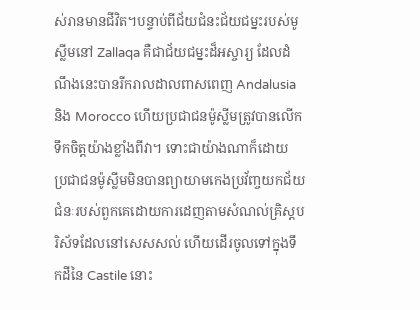ស់រានមានជីវិត។បន្ទាប់ពីជ័យជំនះជ័យជម្នះរបស់មូស្លីមនៅ Zallaqa គឺជាជ័យជម្នះដ៏អស្ចារ្យ ដែលដំណឹងនេះបានរីករាលដាលពាសពេញ Andalusia និង Morocco ហើយប្រជាជនម៉ូស្លីមត្រូវបានលើកទឹកចិត្តយ៉ាងខ្លាំងពីវា។ ទោះជាយ៉ាងណាក៏ដោយ ប្រជាជនម៉ូស្លីមមិនបានព្យាយាមកេងប្រវ័ញ្ចយកជ័យជំនៈរបស់ពួកគេដោយការដេញតាមសំណល់គ្រិស្តបរិស័ទដែលនៅសេសសល់ ហើយដើរចូលទៅក្នុងទឹកដីនៃ Castile នោះ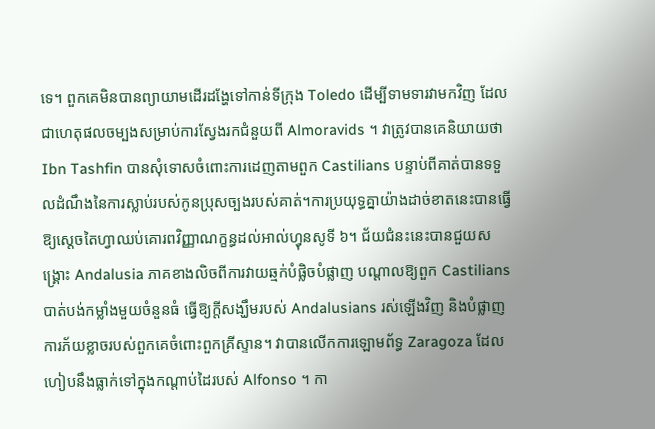ទេ។ ពួកគេមិនបានព្យាយាមដើរដង្ហែទៅកាន់ទីក្រុង Toledo ដើម្បីទាមទារវាមកវិញ ដែលជាហេតុផលចម្បងសម្រាប់ការស្វែងរកជំនួយពី Almoravids ។ វាត្រូវបានគេនិយាយថា Ibn Tashfin បានសុំទោសចំពោះការដេញតាមពួក Castilians បន្ទាប់ពីគាត់បានទទួលដំណឹងនៃការស្លាប់របស់កូនប្រុសច្បងរបស់គាត់។ការប្រយុទ្ធគ្នាយ៉ាងដាច់ខាតនេះបានធ្វើឱ្យស្ដេចតៃហ្វាឈប់គោរពវិញ្ញាណក្ខន្ធដល់អាល់ហ្វុនសូទី ៦។ ជ័យជំនះនេះបានជួយសង្គ្រោះ Andalusia ភាគខាងលិចពីការវាយឆ្មក់បំផ្លិចបំផ្លាញ បណ្តាលឱ្យពួក Castilians បាត់បង់កម្លាំងមួយចំនួនធំ ធ្វើឱ្យក្តីសង្ឃឹមរបស់ Andalusians រស់ឡើងវិញ និងបំផ្លាញការភ័យខ្លាចរបស់ពួកគេចំពោះពួកគ្រីស្ទាន។ វាបានលើកការឡោមព័ទ្ធ Zaragoza ដែលហៀបនឹងធ្លាក់ទៅក្នុងកណ្តាប់ដៃរបស់ Alfonso ។ កា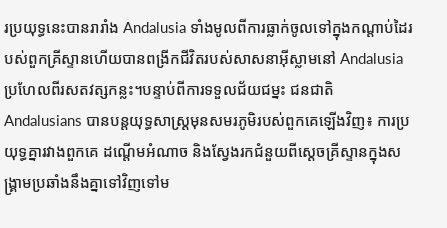រប្រយុទ្ធនេះបានរារាំង Andalusia ទាំងមូលពីការធ្លាក់ចូលទៅក្នុងកណ្តាប់ដៃរបស់ពួកគ្រីស្ទានហើយបានពង្រីកជីវិតរបស់សាសនាអ៊ីស្លាមនៅ Andalusia ប្រហែលពីរសតវត្សកន្លះ។បន្ទាប់ពីការទទួលជ័យជម្នះ ជនជាតិ Andalusians បានបន្តយុទ្ធសាស្ត្រមុនសមរភូមិរបស់ពួកគេឡើងវិញ៖ ការប្រយុទ្ធគ្នារវាងពួកគេ ដណ្តើមអំណាច និងស្វែងរកជំនួយពីស្តេចគ្រីស្ទានក្នុងសង្គ្រាមប្រឆាំងនឹងគ្នាទៅវិញទៅម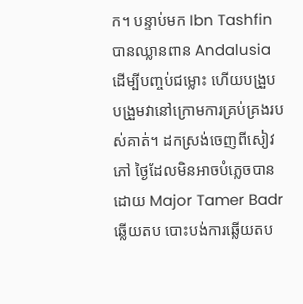ក។ បន្ទាប់មក Ibn Tashfin បានឈ្លានពាន Andalusia ដើម្បីបញ្ចប់ជម្លោះ ហើយបង្រួបបង្រួមវានៅក្រោមការគ្រប់គ្រងរបស់គាត់។ ដកស្រង់ចេញពីសៀវភៅ ថ្ងៃដែលមិនអាចបំភ្លេចបាន ដោយ Major Tamer Badr ឆ្លើយតប បោះបង់ការឆ្លើយតប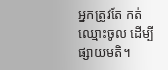អ្នកត្រូវតែ កត់ឈ្មោះចូល ដើម្បីផ្សាយមតិ។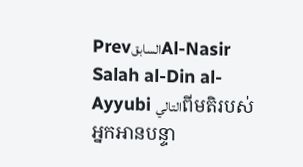PrevالسابقAl-Nasir Salah al-Din al-Ayyubi التاليពីមតិរបស់អ្នកអានបន្ទា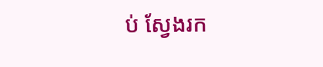ប់ ស្វែងរក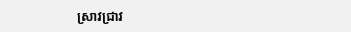ស្រាវជ្រាវ